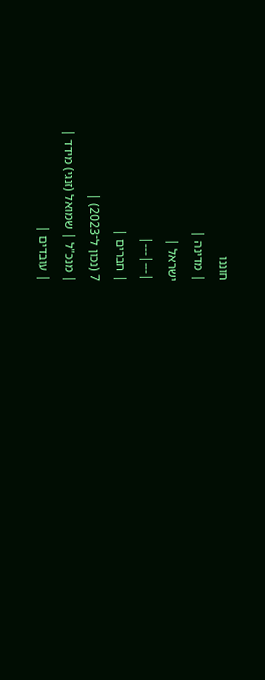חוננו
| מדינה |
ישראל |
|---|---|
| חברים |
7 (נכון ל־2023) |
| מנכ"ל | שמואל (זנגי) מידד |
| עובדים |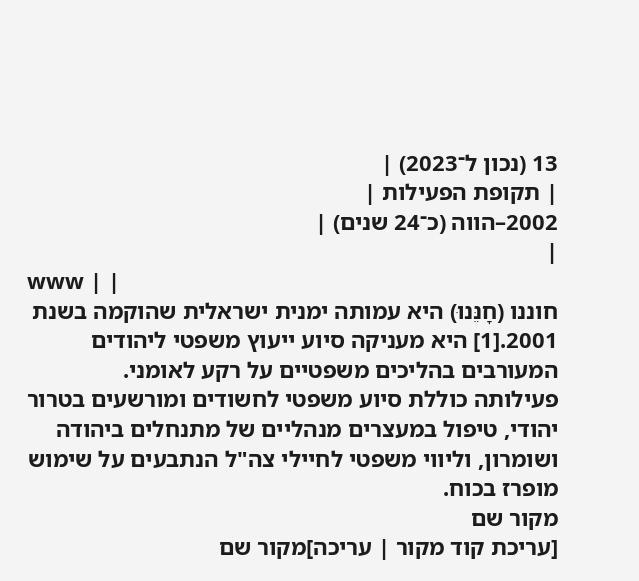13 (נכון ל־2023) |
| תקופת הפעילות |
2002–הווה (כ־24 שנים) |
|
www | |
חוננו (חָנֵּנוּ) היא עמותה ימנית ישראלית שהוקמה בשנת 2001.[1] היא מעניקה סיוע ייעוץ משפטי ליהודים המעורבים בהליכים משפטיים על רקע לאומני.
פעילותה כוללת סיוע משפטי לחשודים ומורשעים בטרור יהודי, טיפול במעצרים מנהליים של מתנחלים ביהודה ושומרון, וליווי משפטי לחיילי צה"ל הנתבעים על שימוש מופרז בכוח.
מקור שם
[עריכת קוד מקור | עריכה]מקור שם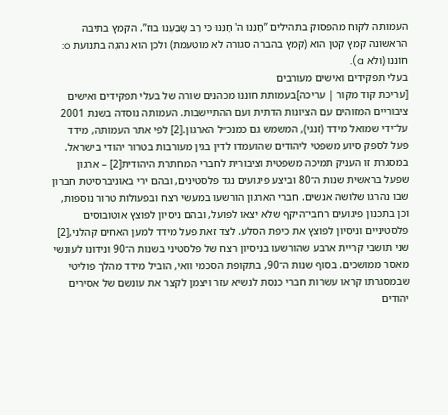העמותה לקוח מהפסוק בתהילים ”חָנֵּנוּ ה' חָנֵּנוּ כִּי רַב שָׂבַעְנוּ בוּז”. הקמץ בתיבה הראשונה קמץ קטן הוא (קמץ בהברה סגורה לא מוטעמת) ולכן הוא נהגֶה בתנועת o: חוֹננו (ולא a).
בעלי תפקידים ואישים מעורבים
[עריכת קוד מקור | עריכה]בעמותת חוננו מכהנים שורה של בעלי תפקידים ואישים ציבוריים המזוהים עם הציונות הדתית ועם ההתיישבות. העמותה נוסדה בשנת 2001 על־ידי שמואל מידד (זנגי), המשמש גם כמנכ״ל הארגון.[2] לפי אתר העמותה, מידד פעל לספק סיוע משפטי ליהודים שהועמדו לדין בגין מעורבות בטרור יהודי בישראל. במסגרת זו העניק תמיכה משפטית וציבורית לחברי המחתרת היהודית[2] – ארגון שפעל בראשית שנות ה־80 וביצע פיגועים נגד פלסטינים, ובהם ירי באוניברסיטת חברון שבו נהרגו שלושה אנשים. חברי הארגון הורשעו במעשי רצח ובפעולות טרור נוספות, וכן בתכנון פיגועים רחבי־היקף שלא יצאו לפועל, ובהם ניסיון לפוצץ אוטובוסים פלסטיניים וניסיון לפוצץ את כיפת הסלע. לצד זאת פעל מידד למען האחים קהלני,[2] שני תושבי קריית ארבע שהורשעו בניסיון רצח של פלסטיני בשנות ה־90 ונידונו לעונשי מאסר ממושכים. בסוף שנות ה־90, בתקופת הסכמי וואי, הוביל מידד מהלך פוליטי שבמסגרתו קראו עשרות חברי כנסת לנשיא עזר ויצמן לקצר את עונשם של אסירים יהודים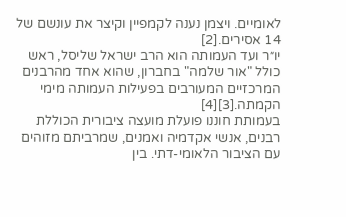לאומיים. ויצמן נענה לקמפיין וקיצר את עונשם של 14 אסירים.[2]
יו״ר ועד העמותה הוא הרב ישראל שליסל, ראש כולל "אור שלמה" בחברון, שהוא אחד מהרבנים המרכזיים המעורבים בפעילות העמותה מימי הקמתה.[3][4]
בעמותת חוננו פועלת מועצה ציבורית הכוללת רבנים, אנשי אקדמיה ואמנים, שמרביתם מזוהים עם הציבור הלאומי-דתי. בין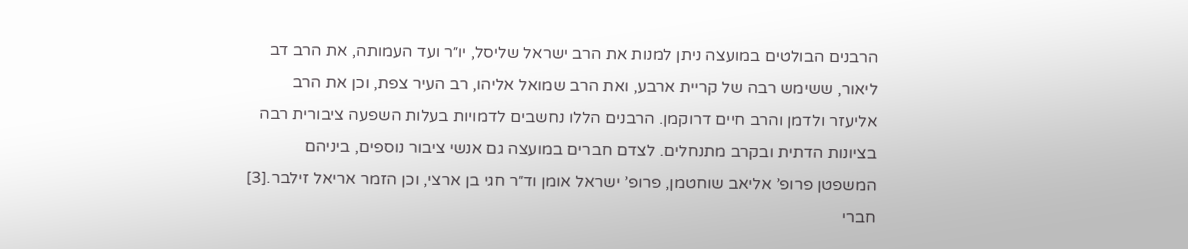הרבנים הבולטים במועצה ניתן למנות את הרב ישראל שליסל, יו״ר ועד העמותה, את הרב דב ליאור, ששימש רבה של קריית ארבע, ואת הרב שמואל אליהו, רב העיר צפת, וכן את הרב אליעזר ולדמן והרב חיים דרוקמן. הרבנים הללו נחשבים לדמויות בעלות השפעה ציבורית רבה בציונות הדתית ובקרב מתנחלים. לצדם חברים במועצה גם אנשי ציבור נוספים, ביניהם המשפטן פרופ’ אליאב שוחטמן, פרופ’ ישראל אומן וד״ר חגי בן ארצי, וכן הזמר אריאל זילבר.[3] חברי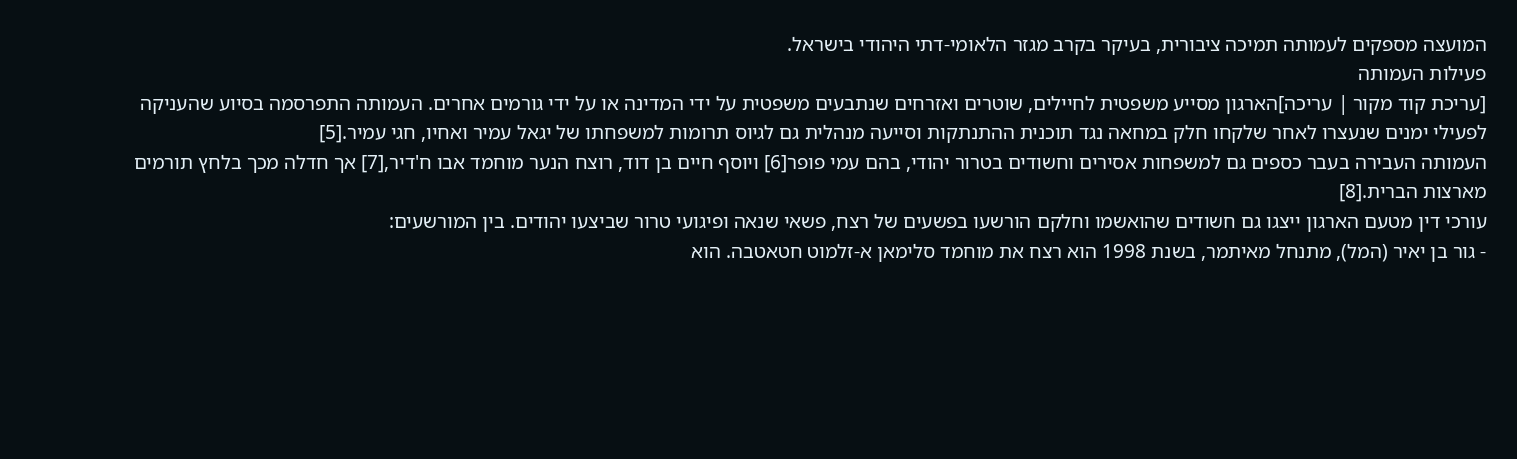המועצה מספקים לעמותה תמיכה ציבורית, בעיקר בקרב מגזר הלאומי-דתי היהודי בישראל.
פעילות העמותה
[עריכת קוד מקור | עריכה]הארגון מסייע משפטית לחיילים, שוטרים ואזרחים שנתבעים משפטית על ידי המדינה או על ידי גורמים אחרים. העמותה התפרסמה בסיוע שהעניקה לפעילי ימנים שנעצרו לאחר שלקחו חלק במחאה נגד תוכנית ההתנתקות וסייעה מנהלית גם לגיוס תרומות למשפחתו של יגאל עמיר ואחיו, חגי עמיר.[5]
העמותה העבירה בעבר כספים גם למשפחות אסירים וחשודים בטרור יהודי, בהם עמי פופר[6] ויוסף חיים בן דוד, רוצח הנער מוחמד אבו ח'דיר,[7] אך חדלה מכך בלחץ תורמים מארצות הברית.[8]
עורכי דין מטעם הארגון ייצגו גם חשודים שהואשמו וחלקם הורשעו בפשעים של רצח, פשאי שנאה ופיגועי טרור שביצעו יהודים. בין המורשעים:
- גור בן יאיר (המל), מתנחל מאיתמר, בשנת 1998 הוא רצח את מוחמד סלימאן א-זלמוט חטאטבה. הוא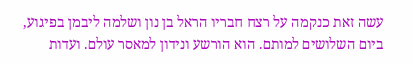עשה זאת כנקמה על רצח חבריו הראל בן נון ושלמה ליבמן בפיגוע, ביום השלושים למותם. הוא הורשע ונידון למאסר עולם. ועדות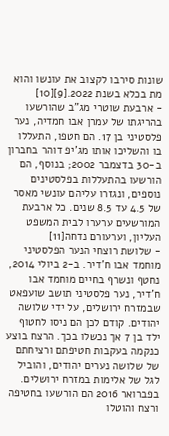שונות סירבו לקצוב את עונשו והוא מת בכלא בשנת 2022.[9][10]
- ארבעת שוטרי מג"ב שהורשעו בהריגתו של עמרן אבו חמדיה, נער פלסטיני בן 17. הם חטפו, התעללו בו והשליכו אותו מג'יפ דוהר בחברון ב-30 בדצמבר 2002; בנוסף, הם הורשעו בהתעללות בפלסטינים נוספים, ונגזרו עליהם עונשי מאסר של 4.5 עד 8.5 שנים. כל ארבעת המורשעים ערערו לבית המשפט העליון, וערעורם נדחה[11]
- שלושת רוצחי הנער הפלסטיני מוחמד אבו ח'דיר. ב-2 ביולי 2014, נחטף ונשרף בחיים מוחמד אבו ח'דיר, נער פלסטיני תושב שועפאט שבמזרח ירושלים, על ידי שלושה יהודים. קודם לכן הם ניסו לחטוף ילד בן 7 אך נכשלו בכך. הרצח בוצע כנקמה בעקבות חטיפתם ורציחתם של שלושה נערים יהודים, והוביל לגל של אלימות במזרח ירושלים. בפברואר 2016 הם הורשעו בחטיפה ורצח והוטלו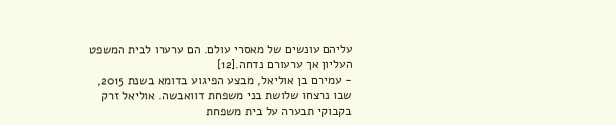עליהם עונשים של מאסרי עולם. הם ערערו לבית המשפט העליון אך ערעורם נדחה.[12]
- עמירם בן אוליאל, מבצע הפיגוע בדומא בשנת 2015, שבו נרצחו שלושת בני משפחת דוואבשה. אוליאל זרק בקבוקי תבערה על בית משפחת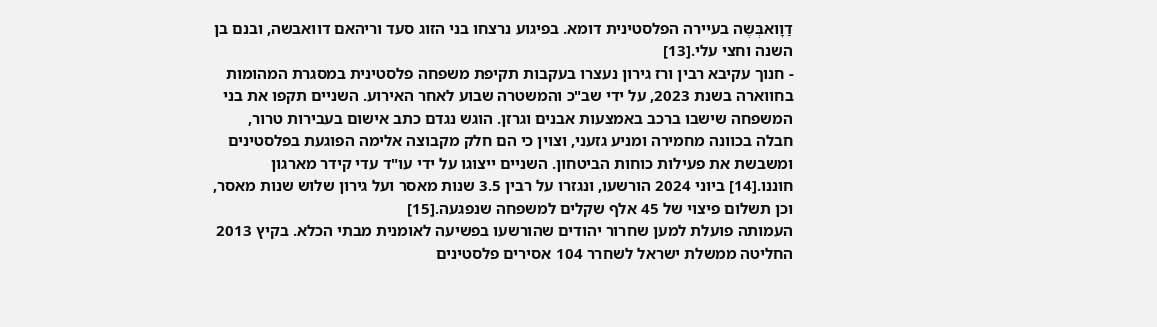דַוָואבְּשֶה בעיירה הפלסטינית דומא. בפיגוע נרצחו בני הזוג סעד וריהאם דוואבשה, ובנם בן השנה וחצי עלי.[13]
- חנוך עקיבא רבין ורז גירון נעצרו בעקבות תקיפת משפחה פלסטינית במסגרת המהומות בחווארה בשנת 2023, על ידי שב"כ והמשטרה שבוע לאחר האירוע. השניים תקפו את בני המשפחה שישבו ברכב באמצעות אבנים וגרזן. הוגש נגדם כתב אישום בעבירות טרור, חבלה בכוונה מחמירה ומניע גזעני, וצוין כי הם חלק מקבוצה אלימה הפוגעת בפלסטינים ומשבשת את פעילות כוחות הביטחון. השניים ייצוגו על ידי עו"ד עדי קידר מארגון חוננו.[14] ביוני 2024 הורשעו, ונגזרו על רבין 3.5 שנות מאסר ועל גירון שלוש שנות מאסר, וכן תשלום פיצוי של 45 אלף שקלים למשפחה שנפגעה.[15]
העמותה פועלת למען שחרור יהודים שהורשעו בפשיעה לאומנית מבתי הכלא. בקיץ 2013 החליטה ממשלת ישראל לשחרר 104 אסירים פלסטינים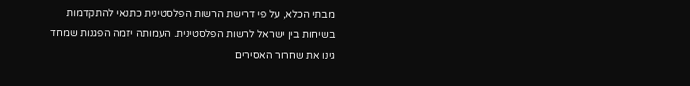מבתי הכלא, על פי דרישת הרשות הפלסטינית כתנאי להתקדמות בשיחות בין ישראל לרשות הפלסטינית. העמותה יזמה הפגנות שמחד גינו את שחרור האסירים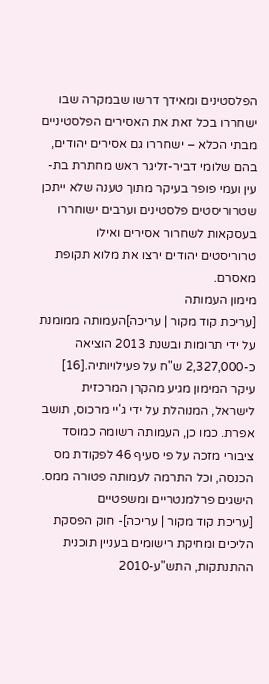הפלסטינים ומאידך דרשו שבמקרה שבו ישחררו בכל זאת את האסירים הפלסטיניים מבתי הכלא – ישחררו גם אסירים יהודים, בהם שלומי דביר-זליגר ראש מחתרת בת-עין ועמי פופר בעיקר מתוך טענה שלא ייתכן שטרוריסטים פלסטינים וערבים ישוחררו בעסקאות לשחרור אסירים ואילו טרוריסטים יהודים ירצו את מלוא תקופת מאסרם.
מימון העמותה
[עריכת קוד מקור | עריכה]העמותה ממומנת על ידי תרומות ובשנת 2013 הוציאה כ-2,327,000 ש"ח על פעילויותיה.[16] עיקר המימון מגיע מהקרן המרכזית לישראל, המנוהלת על ידי ג'יי מרכוס, תושב אפרת. כמו כן, העמותה רשומה כמוסד ציבורי מזכה על פי סעיף 46 לפקודת מס הכנסה, וכל התרמה לעמותה פטורה ממס.
הישגים פרלמנטריים ומשפטיים
[עריכת קוד מקור | עריכה]- חוק הפסקת הליכים ומחיקת רישומים בעניין תוכנית ההתנתקות, התש"ע-2010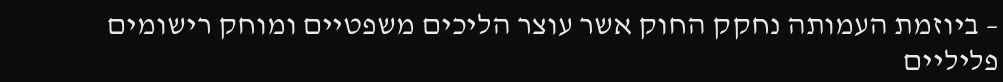– ביוזמת העמותה נחקק החוק אשר עוצר הליכים משפטיים ומוחק רישומים פליליים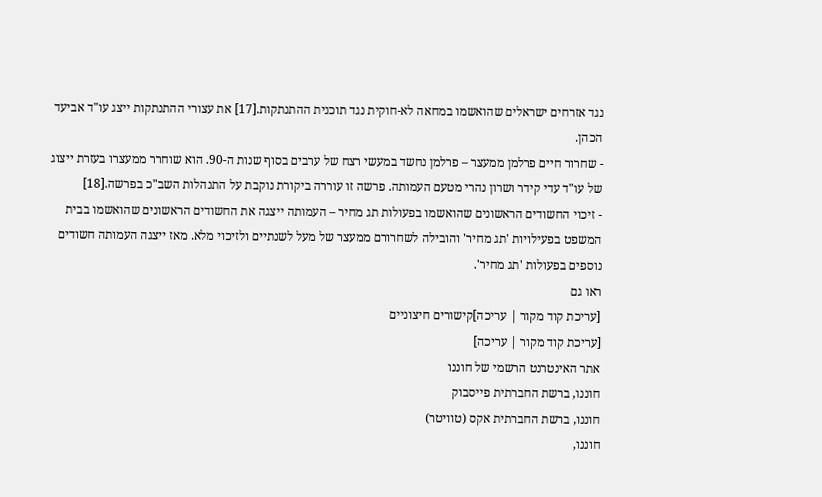נגד אזרחים ישראלים שהואשמו במחאה לא-חוקית נגד תוכנית ההתנתקות.[17] את עצורי ההתנתקות ייצג עו"ד אביעד הכהן.
- שחרור חיים פרלמן ממעצר – פרלמן נחשד במעשי רצח של ערבים בסוף שנות ה-90. הוא שוחרר ממעצרו בעזרת ייצוג של עו"ד עדי קידר ושרון נהרי מטעם העמותה. פרשה זו עוררה ביקורת נוקבת על התנהלות השב"כ בפרשה.[18]
- זיכוי החשודים הראשונים שהואשמו בפעולות תג מחיר – העמותה ייצגה את החשודים הראשונים שהואשמו בבית המשפט בפעילויות 'תג מחיר' והובילה לשחרורם ממעצר של מעל לשנתיים ולזיכוי מלא. מאז ייצגה העמותה חשודים נוספים בפעולות 'תג מחיר'.
ראו גם
[עריכת קוד מקור | עריכה]קישורים חיצוניים
[עריכת קוד מקור | עריכה]
אתר האינטרנט הרשמי של חוננו
חוננו, ברשת החברתית פייסבוק
חוננו, ברשת החברתית אקס (טוויטר)
חוננו,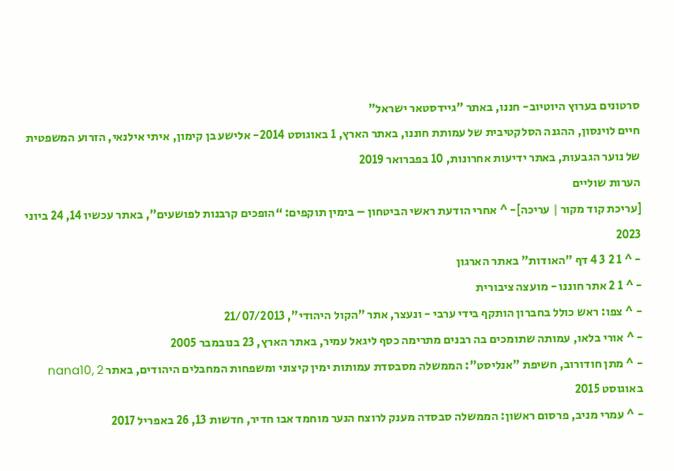סרטונים בערוץ היוטיוב- חננו, באתר "גיידסטאר ישראל"
חיים לוינסון, ההגנה הסלקטיבית של עמותת חוננו, באתר הארץ, 1 באוגוסט 2014- אלישע בן קימון, איתי אילנאי, הזרוע המשפטית של נוער הגבעות, באתר ידיעות אחרונות, 10 בפברואר 2019
הערות שוליים
[עריכת קוד מקור | עריכה]- ^ אחרי הודעת ראשי הביטחון – בימין תוקפים: “הופכים קרבנות לפושעים”, באתר עכשיו 14, 24 ביוני 2023
- ^ 1 2 3 4 דף "האודות" באתר הארגון
- ^ 1 2 אתר חוננו - מועצה ציבורית
- ^ צפו: ראש כולל בחברון הותקף בידי ערבי - ונעצר, אתר "הקול היהודי", 21/07/2013
- ^ אורי בלאו, עמותה שתומכים בה רבנים מתרימה כסף ליגאל עמיר, באתר הארץ, 23 בנובמבר 2005
- ^ מתן חודורוב, חשיפת "אנליסט": הממשלה מסבסדת עמותות ימין קיצוני ומשפחות המחבלים היהודים, באתר nana10, 2 באוגוסט 2015
- ^ עמרי מניב, פרסום ראשון: הממשלה סבסדה מענק לרוצח הנער מוחמד אבו חדיר, חדשות 13, 26 באפריל 2017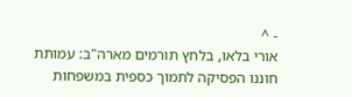- ^
אורי בלאו, בלחץ תורמים מארה"ב: עמותת חוננו הפסיקה לתמוך כספית במשפחות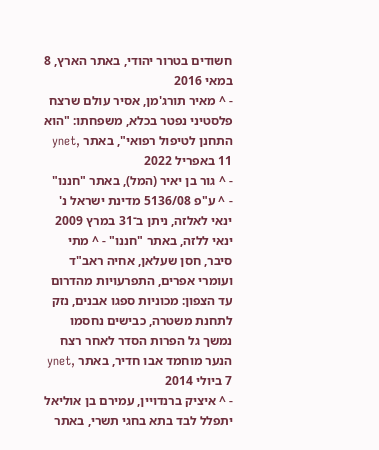חשודים בטרור יהודי, באתר הארץ, 8 במאי 2016
- ^ מאיר תורג'מן, אסיר עולם שרצח פלסטיני נפטר בכלא, משפחתו: "הוא התחנן לטיפול רפואי", באתר ynet, 11 באפריל 2022
- ^ גור בן יאיר (המל), באתר "חננו"
- ^ ע"פ 5136/08 מדינת ישראל נ' ינאי לאלזה, ניתן ב־31 במרץ 2009
ינאי ללזה, באתר "חננו" - ^ מתי סיבר, חסן שעלאן, אחיה ראב"ד ועומרי אפרים, התפרעויות מהדרום עד הצפון: מכוניות ספגו אבנים, נזק לתחנת משטרה, כבישים נחסמו נמשך גל הפרות הסדר לאחר רצח הנער מוחמד אבו חדיר, באתר ynet, 7 ביולי 2014
- ^ איציק ברנדויין, עמירם בן אוליאל יתפלל לבד בתא בחגי תשרי, באתר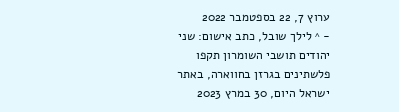ערוץ 7, 22 בספטמבר 2022
- ^ לילך שובל, כתב אישום: שני יהודים תושבי השומרון תקפו פלשתינים בגרזן בחווארה, באתר ישראל היום, 30 במרץ 2023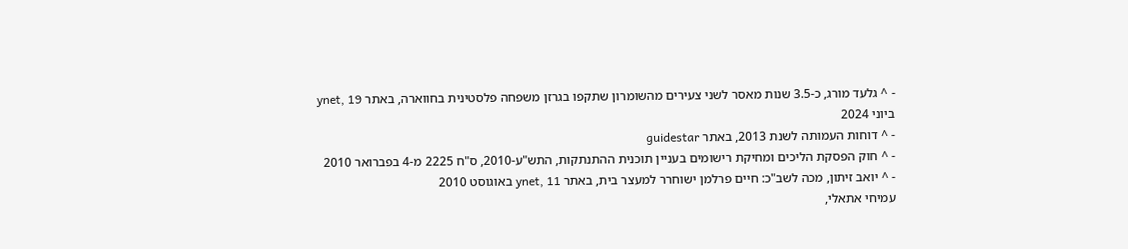- ^ גלעד מורג, כ-3.5 שנות מאסר לשני צעירים מהשומרון שתקפו בגרזן משפחה פלסטינית בחווארה, באתר ynet, 19 ביוני 2024
- ^ דוחות העמותה לשנת 2013, באתר guidestar
- ^ חוק הפסקת הליכים ומחיקת רישומים בעניין תוכנית ההתנתקות, התש"ע-2010, ס"ח 2225 מ-4 בפברואר 2010
- ^ יואב זיתון, מכה לשב"כ: חיים פרלמן ישוחרר למעצר בית, באתר ynet, 11 באוגוסט 2010
עמיחי אתאלי,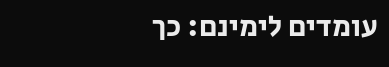עומדים לימינם: כך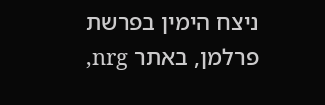ניצח הימין בפרשת פרלמן, באתר nrg,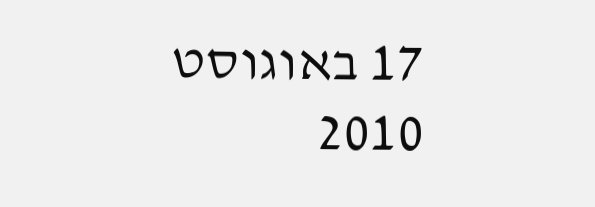17 באוגוסט 2010